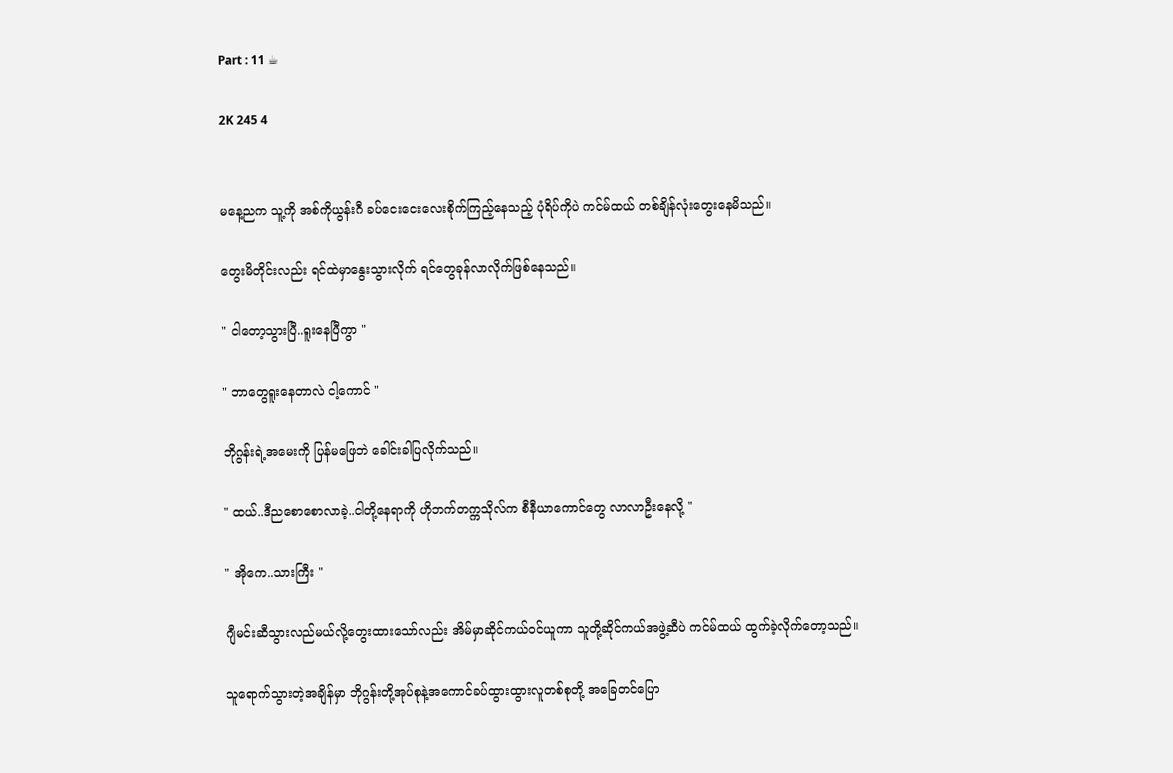Part : 11 ☕

2K 245 4


မနေ့ညက သူ့ကို အစ်ကိုယွန်းဂီ ခပ်ငေးငေးလေးစိုက်ကြည့်နေသည့် ပုံရိပ်ကိုပဲ ကင်မ်ထယ် တစ်ချိန်လုံးတွေးနေမိသည်။

တွေးမိတိုင်းလည်း ရင်ထဲမှာနွေးသွားလိုက် ရင်တွေခုန်လာလိုက်ဖြစ်နေသည်။

" ငါတော့သွားပြီ..ရူးနေပြီကွာ "

" ဘာတွေရူးနေတာလဲ ငါ့ကောင် "

ဘိုဂွန်းရဲ့အမေးကို ပြန်မဖြေဘဲ ခေါင်းခါပြလိုက်သည်။

" ထယ်..ဒီညစောစောလာခဲ့..ငါတို့နေရာကို ဟိုဘက်တက္ကသိုလ်က စီနီယာကောင်တွေ လာလာဦးနေလို့ "

" အိုကေ..သားကြီး "

ဂျီမင်းဆီသွားလည်မယ်လို့တွေးထားသော်လည်း အိမ်မှာဆိုင်ကယ်ဝင်ယူကာ သူတို့ဆိုင်ကယ်အဖွဲ့ဆီပဲ ကင်မ်ထယ် ထွက်ခဲ့လိုက်တော့သည်။

သူရောက်သွားတဲ့အချိန်မှာ ဘိုဂွန်းတို့အုပ်စုနဲ့အကောင်ခပ်ထွားထွားလူတစ်စုတို့ အခြေတင်ပြော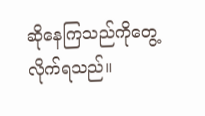ဆိုနေကြသည်ကိုတွေ့လိုက်ရသည်။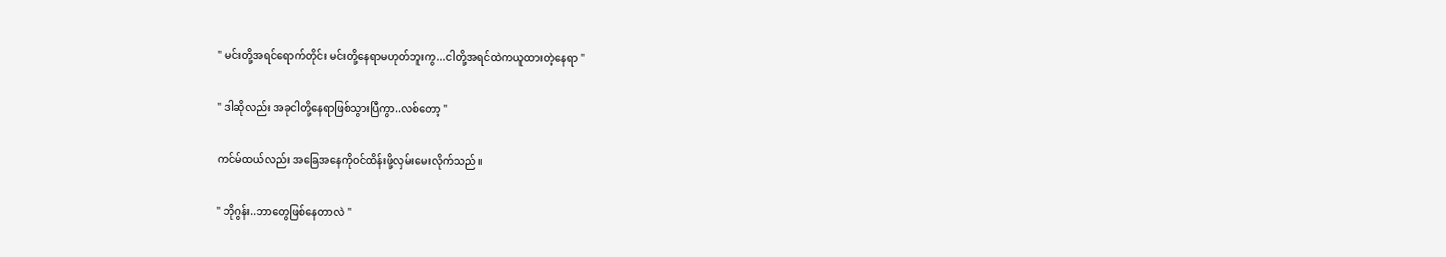" မင်းတို့အရင်ရောက်တိုင်း မင်းတို့နေရာမဟုတ်ဘူးကွ...ငါတို့အရင်ထဲကယူထားတဲ့နေရာ "

" ဒါဆိုလည်း အခုငါတို့နေရာဖြစ်သွားပြီကွာ..လစ်တော့ "

ကင်မ်ထယ်လည်း အခြေအနေကိုဝင်ထိန်းဖို့လှမ်းမေးလိုက်သည်။

" ဘိုဂွန်း..ဘာတွေဖြစ်နေတာလဲ "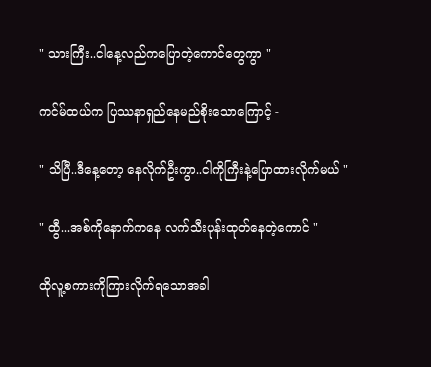" သားကြီး..ငါနေ့လည်ကပြောတဲ့ကောင်တွေကွာ "

ကင်မ်ထယ်က ပြဿနာရှည်နေမည်စိုးသောကြောင့် -

" သိပြီ..ဒီနေ့တော့ နေလိုက်ဦးကွာ..ငါကိုကြီးနဲ့ပြောထားလိုက်မယ် "

" ထွီ...အစ်ကိုနောက်ကနေ လက်သီးပုန်းထုတ်နေတဲ့ကောင် "

ထိုလူ့စကားကိုကြားလိုက်ရသောအခါ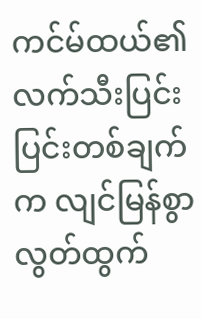ကင်မ်ထယ်၏ လက်သီးပြင်းပြင်းတစ်ချက်က လျင်မြန်စွာလွတ်ထွက်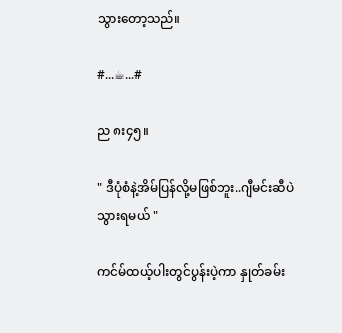သွားတော့သည်။

#...☕...#

ည ၈း၄၅။

" ဒီပုံစံနဲ့အိမ်ပြန်လို့မဖြစ်ဘူး..ဂျီမင်းဆီပဲသွားရမယ် "

ကင်မ်ထယ့်ပါးတွင်ပွန်းပဲ့ကာ နှုတ်ခမ်း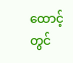ထောင့်တွင်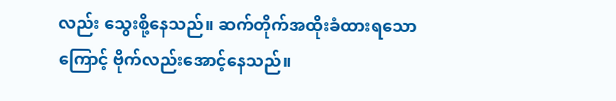လည်း သွေးစို့နေသည်။ ဆက်တိုက်အထိုးခံထားရသောကြောင့် ဗိုက်လည်းအောင့်နေသည်။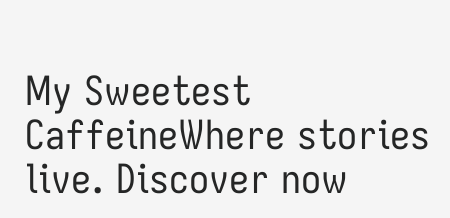My Sweetest CaffeineWhere stories live. Discover now